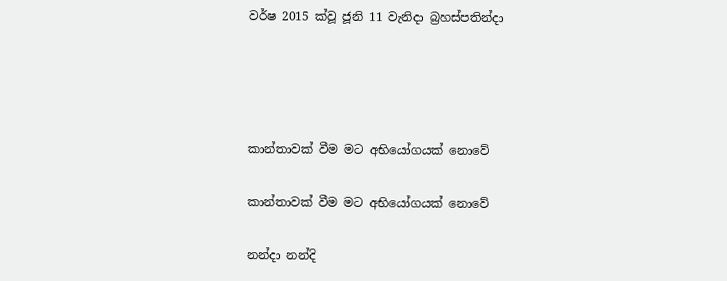වර්ෂ 2015 ක්වූ ජූනි 11 වැනිදා බ්‍රහස්පතින්දා




කාන්තාවක් වීම මට අභියෝගයක් නොවේ

කාන්තාවක් වීම මට අභියෝගයක් නොවේ

නන්දා නන්දි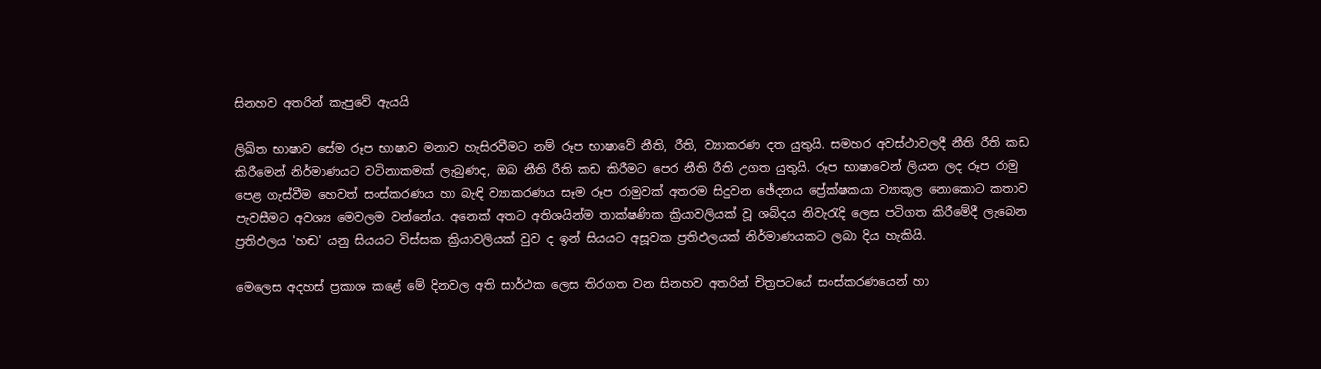සිනහව අතරින් කැපුවේ ඇයයි

ලිඛිත භාෂාව සේම රූප භාෂාව මනාව හැසිරවීමට නම් රූප භාෂාවේ නීති, රීති, ව්‍යාකරණ දත යුතුයි. සමහර අවස්ථාවලදී නීති රීති කඩ කිරීමෙන් නිර්මාණයට වටිනාකමක් ලැබුණද, ඔබ නීති රීති කඩ කිරීමට පෙර නීති රීති උගත යුතුයි. රූප භාෂාවෙන් ලියන ලද රූප රාමු පෙළ ගැස්වීම හෙවත් සංස්කරණය හා බැඳි ව්‍යාකරණය සෑම රූප රාමුවක් අතරම සිදුවන ඡේදනය ප්‍රේක්ෂකයා ව්‍යාකූල නොකොට කතාව පැවසීමට අවශ්‍ය මෙවලම වන්නේය. අනෙක් අතට අතිශයින්ම තාක්ෂණික ක්‍රියාවලියක් වූ ශබ්දය නිවැරැදි ලෙස පටිගත කිරීමේදී ලැබෙන ප්‍රතිඵලය 'හඬ' යනු සියයට විස්සක ක්‍රියාවලියක් වුව ද ඉන් සියයට අසූවක ප්‍රතිඵලයක් නිර්මාණයකට ලබා දිය හැකියි.

මෙලෙස අදහස් ප්‍රකාශ කළේ මේ දිනවල අති සාර්ථක ලෙස තිරගත වන සිනහව අතරින් චිත්‍රපටයේ සංස්කරණයෙන් හා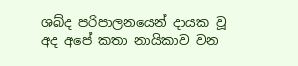ශබ්ද පරිපාලනයෙන් දායක වූ අද අපේ කතා නායිකාව වන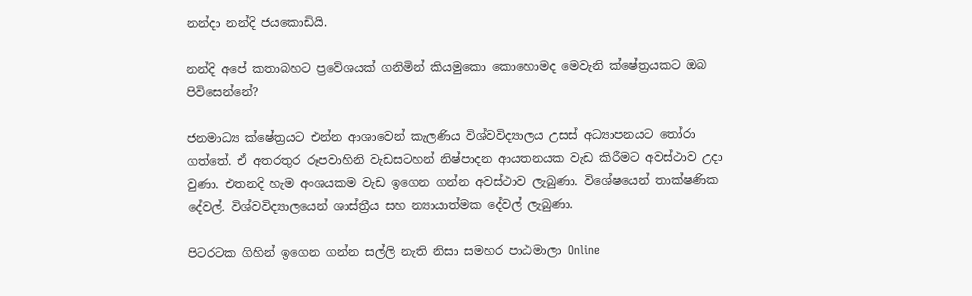නන්දා නන්දි ජයකොඩියි.

නන්දි අපේ කතාබහට ප්‍රවේශයක් ගනිමින් කියමුකො කොහොමද මෙවැනි ක්ෂේත්‍රයකට ඔබ පිවිසෙන්නේ?

ජනමාධ්‍ය ක්ෂේත්‍රයට එන්න ආශාවෙන් කැලණිය විශ්වවිද්‍යාලය උසස් අධ්‍යාපනයට තෝරා ගත්තේ. ඒ අතරතුර රූපවාහිනි වැඩසටහන් නිෂ්පාදන ආයතනයක වැඩ කිරීමට අවස්ථාව උදා වුණා. එතනදි හැම අංශයකම වැඩ ඉගෙන ගන්න අවස්ථාව ලැබුණා. විශේෂයෙන් තාක්ෂණික දේවල්. විශ්වවිද්‍යාලයෙන් ශාස්ත්‍රීය සහ න්‍යායාත්මක දේවල් ලැබුණා.

පිටරටක ගිහින් ඉගෙන ගන්න සල්ලි නැති නිසා සමහර පාඨමාලා Online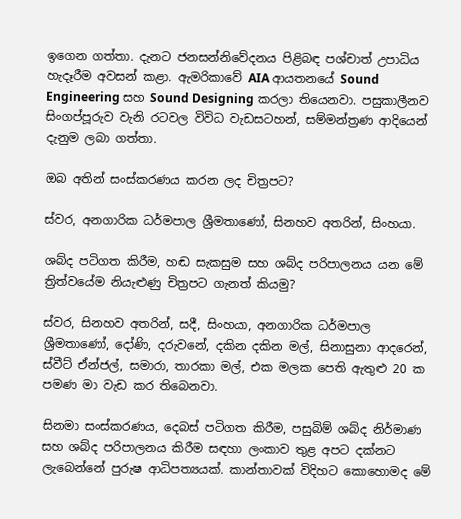ඉගෙන ගත්තා. දැනට ජනසන්නිවේදනය පිළිබඳ පශ්චාත් උපාධිය හැදෑරීම අවසන් කළා. ඇමරිකාවේ AIA ආයතනයේ Sound Engineering සහ Sound Designing කරලා තියෙනවා. පසුකාලීනව සිංගප්පූරුව වැනි රටවල විවිධ වැඩසටහන්, සම්මන්ත්‍රණ ආදියෙන් දැනුම ලබා ගත්තා.

ඔබ අතින් සංස්කරණය කරන ලද චිත්‍රපට?

ස්වර, අනගාරික ධර්මපාල ශ්‍රීමතාණෝ, සිනහව අතරින්, සිංහයා.

ශබ්ද පටිගත කිරීම, හඬ සැකසුම සහ ශබ්ද පරිපාලනය යන මේ ත්‍රිත්වයේම නියැළුණු චිත්‍රපට ගැනත් කියමු?

ස්වර, සිනහව අතරින්, සදී, සිංහයා, අනගාරික ධර්මපාල ශ්‍රීමතාණෝ, දෝණි, දරුවනේ, දකින දකින මල්, සිනාසුනා ආදරෙන්, ස්වීට් ඒන්ජල්, සමාරා, තාරකා මල්, එක මලක පෙති ඇතුළු 20 ක පමණ මා වැඩ කර තිබෙනවා.

සිනමා සංස්කරණය, දෙබස් පටිගත කිරීම, පසුබිම් ශබ්ද නිර්මාණ සහ ශබ්ද පරිපාලනය කිරීම සඳහා ලංකාව තුළ අපට දක්නට ලැබෙන්නේ පුරුෂ ආධිපත්‍යයක්. කාන්තාවක් විදිහට කොහොමද මේ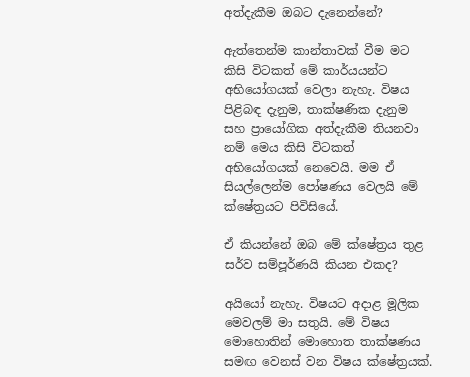අත්දැකීම ඔබට දැනෙන්නේ?

ඇත්තෙන්ම කාන්තාවක් වීම මට කිසි විටකත් මේ කාර්යයන්ට අභියෝගයක් වෙලා නැහැ. විෂය පිළිබඳ දැනුම, තාක්ෂණික දැනුම සහ ප්‍රායෝගික අත්දැකීම තියනවා නම් මෙය කිසි විටකත් අභියෝගයක් නෙවෙයි. මම ඒ සියල්ලෙන්ම පෝෂණය වෙලයි මේ ක්ෂේත්‍රයට පිවිසියේ.

ඒ කියන්නේ ඔබ මේ ක්ෂේත්‍රය තුළ සර්ව සම්පූර්ණයි කියන එකද?

අයියෝ නැහැ. විෂයට අදාළ මූලික මෙවලම් මා සතුයි. මේ විෂය මොහොතින් මොහොත තාක්ෂණය සමඟ වෙනස් වන විෂය ක්ෂේත්‍රයක්.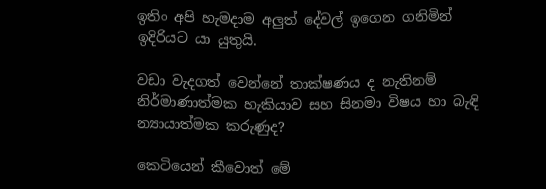ඉතිං අපි හැමදාම අලුත් දේවල් ඉගෙන ගනිමින් ඉදිරියට යා යුතුයි.

වඩා වැදගත් වෙන්නේ තාක්ෂණය ද නැතිනම් නිර්මාණාත්මක හැකියාව සහ සිනමා විෂය හා බැඳි න්‍යායාත්මක කරුණුද?

කෙටියෙන් කීවොත් මේ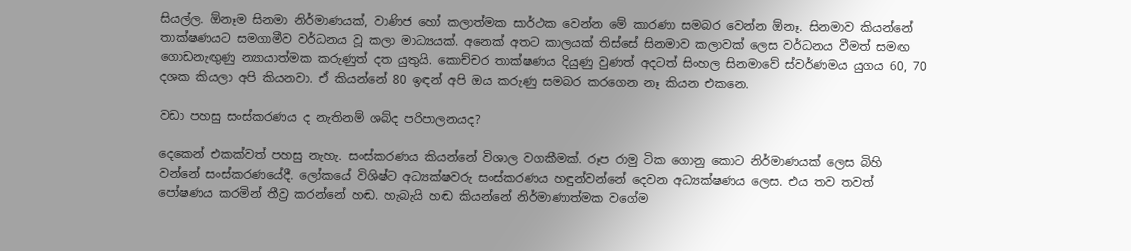සියල්ල. ඕනෑම සිනමා නිර්මාණයක්, වාණිජ හෝ කලාත්මක සාර්ථක වෙන්න මේ කාරණා සමබර වෙන්න ඕනෑ. සිනමාව කියන්නේ තාක්ෂණයට සමගාමීව වර්ධනය වූ කලා මාධ්‍යයක්. අනෙක් අතට කාලයක් තිස්සේ සිනමාව කලාවක් ලෙස වර්ධනය වීමත් සමඟ ගොඩනැඟුණු න්‍යායාත්මක කරුණුත් දත යුතුයි. කොච්චර තාක්ෂණය දියුණු වුණත් අදටත් සිංහල සිනමාවේ ස්වර්ණමය යුගය 60, 70 දශක කියලා අපි කියනවා. ඒ කියන්නේ 80 ඉඳන් අපි ඔය කරුණු සමබර කරගෙන නෑ කියන එකනෙ.

වඩා පහසු සංස්කරණය ද නැතිනම් ශබ්ද පරිපාලනයද?

දෙකෙන් එකක්වත් පහසු නැහැ. සංස්කරණය කියන්නේ විශාල වගකීමක්. රූප රාමු ටික ගොනු කොට නිර්මාණයක් ලෙස බිහි වන්නේ සංස්කරණයේදී. ලෝකයේ විශිෂ්ට අධ්‍යක්ෂවරු සංස්කරණය හඳුන්වන්නේ දෙවන අධ්‍යක්ෂණය ලෙස. එය තව තවත් පෝෂණය කරමින් තීව්‍ර කරන්නේ හඬ. හැබැයි හඬ කියන්නේ නිර්මාණාත්මක වගේම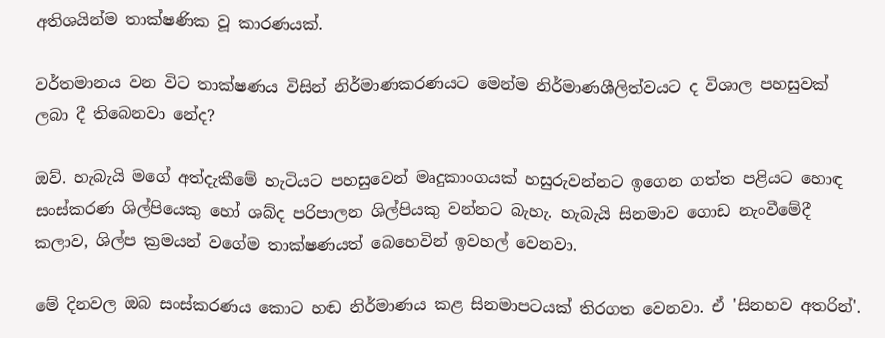අතිශයින්ම තාක්ෂණික වූ කාරණයක්.

වර්තමානය වන විට තාක්ෂණය විසින් නිර්මාණකරණයට මෙන්ම නිර්මාණශීලිත්වයට ද විශාල පහසුවක් ලබා දී තිබෙනවා නේද?

ඔව්. හැබැයි මගේ අත්දැකීමේ හැටියට පහසුවෙන් මෘදුකාංගයක් හසුරුවන්නට ඉගෙන ගත්ත පළියට හොඳ සංස්කරණ ශිල්පියෙකු හෝ ශබ්ද පරිපාලන ශිල්පියකු වන්නට බැහැ. හැබැයි සිනමාව ගොඩ නැංවීමේදී කලාව, ශිල්ප ක්‍රමයන් වගේම තාක්ෂණයත් බෙහෙවින් ඉවහල් වෙනවා.

මේ දිනවල ඔබ සංස්කරණය කොට හඬ නිර්මාණය කළ සිනමාපටයක් තිරගත වෙනවා. ඒ 'සිනහව අතරින්'.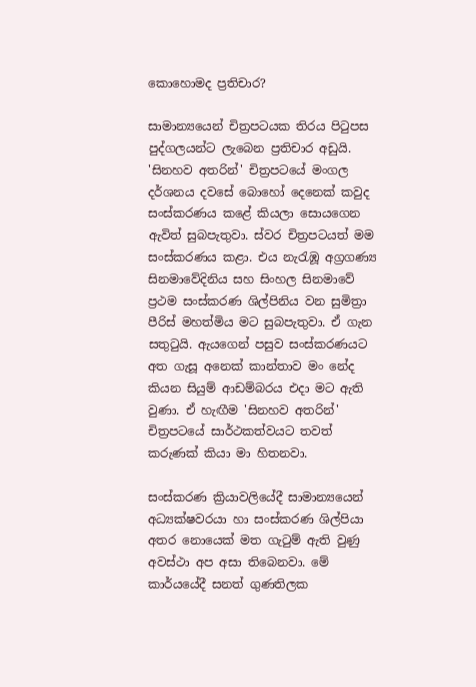කොහොමද ප්‍රතිචාර?

සාමාන්‍යයෙන් චිත්‍රපටයක තිරය පිටුපස පුද්ගලයන්ට ලැබෙන ප්‍රතිචාර අඩුයි. 'සිනහව අතරින්' චිත්‍රපටයේ මංගල දර්ශනය දවසේ බොහෝ දෙනෙක් කවුද සංස්කරණය කළේ කියලා සොයගෙන ඇවිත් සුබපැතුවා. ස්වර චිත්‍රපටයත් මම සංස්කරණය කළා. එය නැරැඹූ අග්‍රගණ්‍ය සිනමාවේදිනිය සහ සිංහල සිනමාවේ ප්‍රථම සංස්කරණ ශිල්පිනිය වන සුමිත්‍රා පීරිස් මහත්මිය මට සුබපැතුවා. ඒ ගැන සතුටුයි. ඇයගෙන් පසුව සංස්කරණයට අත ගැසූ අනෙක් කාන්තාව මං නේද කියන සියුම් ආඩම්බරය එදා මට ඇති වුණා. ඒ හැඟීම 'සිනහව අතරින්' චිත්‍රපටයේ සාර්ථකත්වයට තවත් කරුණක් කියා මා හිතනවා.

සංස්කරණ ක්‍රියාවලියේදී සාමාන්‍යයෙන් අධ්‍යක්ෂවරයා හා සංස්කරණ ශිල්පියා අතර නොයෙක් මත ගැටුම් ඇති වුණු අවස්ථා අප අසා තිබෙනවා. මේ කාර්යයේදී සනත් ගුණතිලක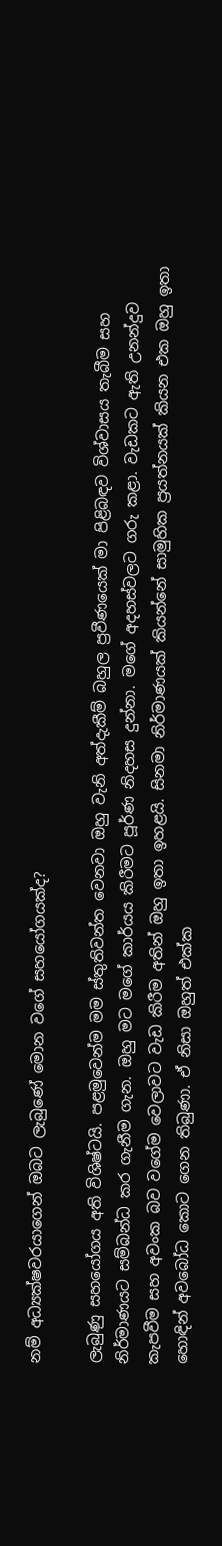නම් අධ්‍යක්ෂවරයාගෙන් ඔබට ලැබුණේ මොන වගේ සහයෝගයක්ද?

ලැබුණු සහයෝගය අති විශිෂ්ටයි. පළමුවෙන්ම මම ස්තුතිවන්ත වෙනවා ඔහු වැනි අත්දැකීම් බහුල ප්‍රවීණයෙක් මා පිළිබඳව විශ්වාසය තැබීම සහ නිර්මාණයට සම්බන්ධ කර ගැනීම ගැන. ඔහු මට මගේ කාර්යය කිරීමට පූර්ණ නිදහස දුන්නා. මගේ අදහස්වලට ගරු කළා. වැඩකට ඇති උනන්දුව කැපවීම සහ අවංක බව වගේම වෙලාවට වැඩ කිරීම අතින් ඔහු ඉතා ඉහළයි. සිනමා නිර්මාණයක් කියන්නේ සාමුහික ප්‍රයත්නයක් කියන එක ඔහු ඉතා හොඳින් අවබෝධ කොට ගෙන තිබුණා. ඒ නිසා ඔහුත් එක්ක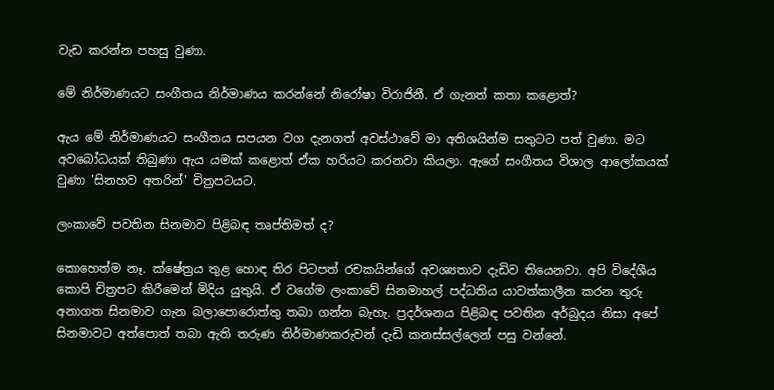වැඩ කරන්න පහසු වුණා.

මේ නිර්මාණයට සංගීතය නිර්මාණය කරන්නේ නිරෝෂා විරාජිනී. ඒ ගැනත් කතා කළොත්?

ඇය මේ නිර්මාණයට සංගීතය සපයන වග දැනගත් අවස්ථාවේ මා අතිශයින්ම සතුටට පත් වුණා. මට අවබෝධයක් තිබුණා ඇය යමක් කළොත් ඒක හරියට කරනවා කියලා. ඇගේ සංගීතය විශාල ආලෝකයක් වුණා 'සිනහව අතරින්' චිත්‍රපටයට.

ලංකාවේ පවතින සිනමාව පිළිබඳ තෘප්තිමත් ද?

කොහෙත්ම නෑ. ක්ෂේත්‍රය තුළ හොඳ තිර පිටපත් රචකයින්ගේ අවශ්‍යතාව දැඩිව තියෙනවා. අපි විදේශීය කොපි චිත්‍රපට කිරීමෙන් මිදිය යුතුයි. ඒ වගේම ලංකාවේ සිනමාහල් පද්ධතිය යාවත්කාලීන කරන තුරු අනාගත සිනමාව ගැන බලාපොරොත්තු තබා ගන්න බැහැ. ප්‍රදර්ශනය පිළිබඳ පවතින අර්බුදය නිසා අපේ සිනමාවට අත්පොත් තබා ඇති තරුණ නිර්මාණකරුවන් දැඩි කනස්සල්ලෙන් පසු වන්නේ.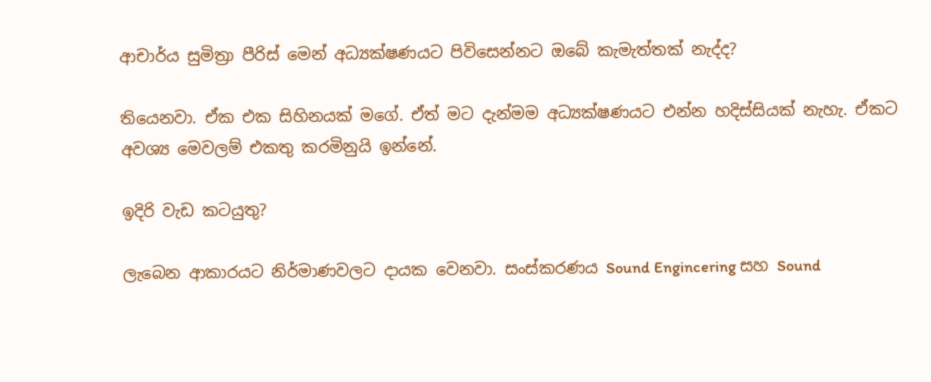ආචාර්ය සුමිත්‍රා පීරිස් මෙන් අධ්‍යක්ෂණයට පිවිසෙන්නට ඔබේ කැමැත්තක් නැද්ද?

තියෙනවා. ඒක එක සිහිනයක් මගේ. ඒත් මට දැන්මම අධ්‍යක්ෂණයට එන්න හදිස්සියක් නැහැ. ඒකට අවශ්‍ය මෙවලම් එකතු කරමිනුයි ඉන්නේ.

ඉදිරි වැඩ කටයුතු?

ලැබෙන ආකාරයට නිර්මාණවලට දායක වෙනවා. සංස්කරණය Sound Engincering සහ Sound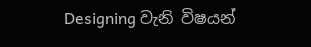Designing වැනි විෂයන්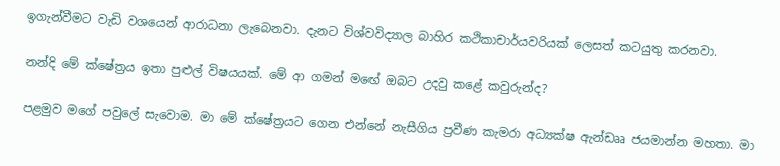ඉගැන්වීමට වැඩි වශයෙන් ආරාධනා ලැබෙනවා. දැනට විශ්වවිද්‍යාල බාහිර කථිකාචාර්යවරියක් ලෙසත් කටයුතු කරනවා.

නන්දි මේ ක්ෂේත්‍රය ඉතා පුළුල් විෂයයක්. මේ ආ ගමන් මඟේ ඔබට උදවු කළේ කවුරුන්ද?

පළමුව මගේ පවුලේ සැවොම. මා මේ ක්ෂේත්‍රයට ගෙන එන්නේ නැසීගිය ප්‍රවීණ කැමරා අධ්‍යක්ෂ ඇන්ඩෲ ජයමාන්න මහතා. මා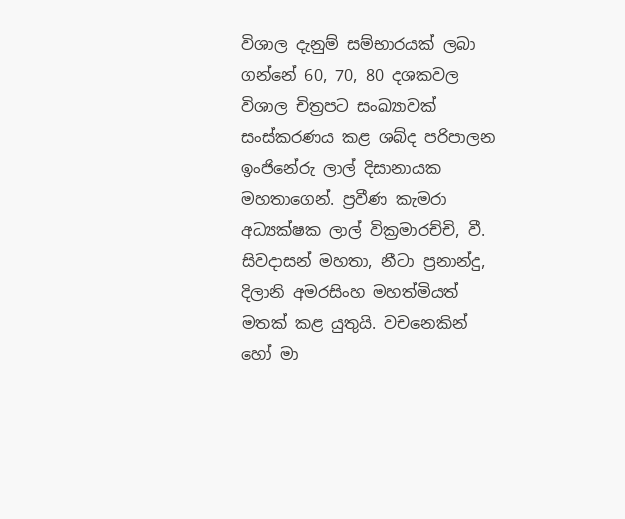විශාල දැනුම් සම්භාරයක් ලබා ගන්නේ 60, 70, 80 දශකවල විශාල චිත්‍රපට සංඛ්‍යාවක් සංස්කරණය කළ ශබ්ද පරිපාලන ඉංජිනේරු ලාල් දිසානායක මහතාගෙන්. ප්‍රවීණ කැමරා අධ්‍යක්ෂක ලාල් වික්‍රමාරච්චි, වී. සිවදාසන් මහතා, නීටා ප්‍රනාන්දු, දිලානි අමරසිංහ මහත්මියත් මතක් කළ යුතුයි. වචනෙකින් හෝ මා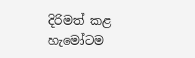දිරිමත් කළ හැමෝටම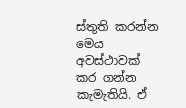ස්තුති කරන්න මෙය අවස්ථාවක් කර ගන්න කැමැතියි. ඒ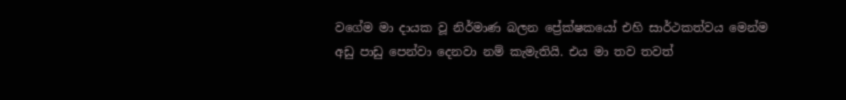වගේම මා දායක වූ නිර්මාණ බලන ප්‍රේක්ෂකයෝ එහි සාර්ථකත්වය මෙන්ම අඩු පාඩු පෙන්වා දෙනවා නම් කැමැතියි. එය මා තව තවත්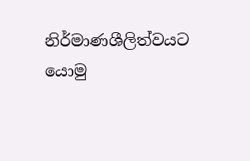නිර්මාණශීලිත්වයට යොමු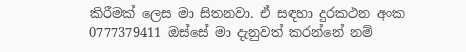කිරීමක් ලෙස මා සිතනවා. ඒ සඳහා දුරකථන අංක 0777379411 ඔස්සේ මා දැනුවත් කරන්නේ නම්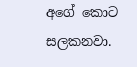අගේ කොට සලකනවා.